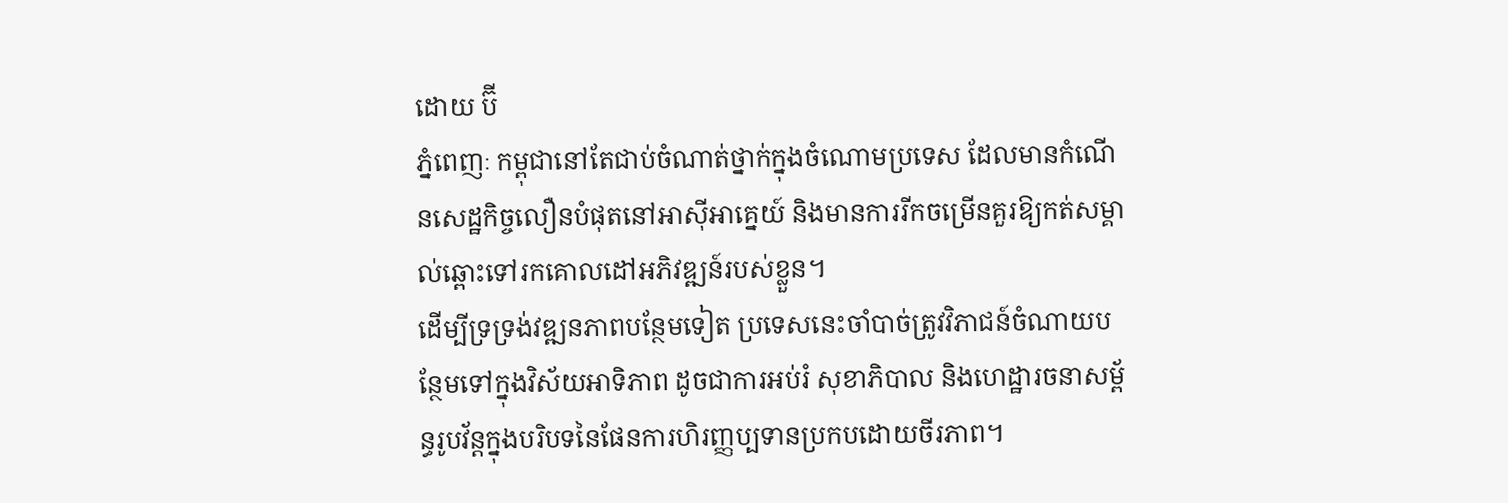ដោយ ប៊ី
ភ្នំពេញៈ កម្ពុជានៅតែជាប់ចំណាត់ថ្នាក់ក្នុងចំណោមប្រទេស ដែលមានកំណើនសេដ្ឋកិច្ចលឿនបំផុតនៅអាស៊ីអាគ្នេយ៍ និងមានការរីកចម្រើនគួរឱ្យកត់សម្គាល់ឆ្ពោះទៅរកគោលដៅអភិវឌ្ឍន៍របស់ខ្លួន។
ដើម្បីទ្រទ្រង់វឌ្ឍនភាពបន្ថែមទៀត ប្រទេសនេះចាំបាច់ត្រូវវិភាជន៍ចំណាយបន្ថែមទៅក្នុងវិស័យអាទិភាព ដូចជាការអប់រំ សុខាភិបាល និងហេដ្ឋារចនាសម្ព័ន្ធរូបវ័ន្តក្នុងបរិបទនៃផែនការហិរញ្ញប្បទានប្រកបដោយចីរភាព។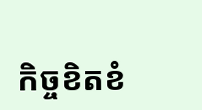កិច្ចខិតខំ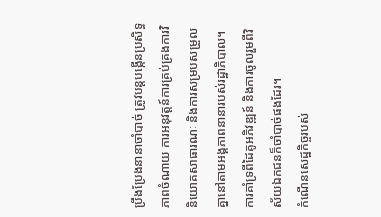ប្រឹងប្រែងនានាចាំបាច់ ត្រូវបន្តបង្កើនប្រសិទ្ធភាពចំណាយ ការអនុវត្តន៍ការគ្រប់គ្រងការវិនិយោគសាធារណៈ និងការសម្របសម្រួលគ្នានៅតាមអង្គភាពនានារបស់រដ្ឋាភិបាល។ ការគាំទ្រពីដៃគូអភិវឌ្ឍន៍ និងការចូលរួមពីវិស័យឯកជនក៏ចាំបាច់ផងដែរ។
កំណើនសេដ្ឋកិច្ចរបស់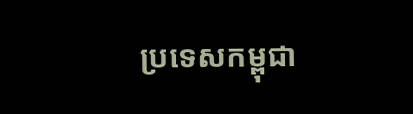ប្រទេសកម្ពុជា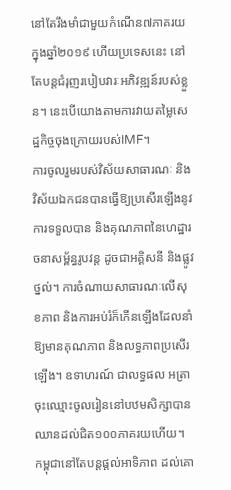នៅតែរឹងមាំជាមួយកំណើន៧ភាគរយ ក្នុងឆ្នាំ២០១៩ ហើយប្រទេសនេះ នៅតែបន្តជំរុញរបៀបវារៈអភិវឌ្ឍន៍របស់ខ្លួន។ នេះបើយោងតាមការវាយតម្លៃសេដ្ឋកិច្ចចុងក្រោយរបស់IMF។
ការចូលរួមរបស់វិស័យសាធារណៈ និងវិស័យឯកជនបានធ្វើឱ្យប្រសើរឡើងនូវការទទួលបាន និងគុណភាពនៃហេដ្ឋារចនាសម្ព័ន្ធរូបវន្ត ដូចជាអគ្គិសនី និងផ្លូវថ្នល់។ ការចំណាយសាធារណៈលើសុខភាព និងការអប់រំក៏កើនឡើងដែលនាំឱ្យមានគុណភាព និងលទ្ធភាពប្រសើរឡើង។ ឧទាហរណ៍ ជាលទ្ធផល អត្រាចុះឈ្មោះចូលរៀននៅបឋមសិក្សាបានឈានដល់ជិត១០០ភាគរយហើយ។
កម្ពុជានៅតែបន្តផ្តល់អាទិភាព ដល់គោ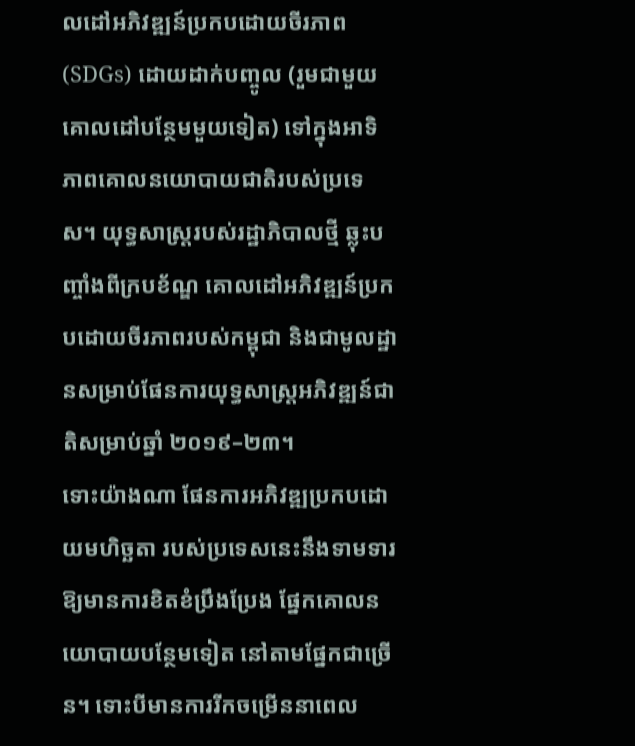លដៅអភិវឌ្ឍន៍ប្រកបដោយចីរភាព (SDGs) ដោយដាក់បញ្ចូល (រួមជាមួយគោលដៅបន្ថែមមួយទៀត) ទៅក្នុងអាទិភាពគោលនយោបាយជាតិរបស់ប្រទេស។ យុទ្ធសាស្ត្ររបស់រដ្ឋាភិបាលថ្មី ឆ្លុះបញ្ចាំងពីក្របខ័ណ្ឌ គោលដៅអភិវឌ្ឍន៍ប្រកបដោយចីរភាពរបស់កម្ពុជា និងជាមូលដ្ឋានសម្រាប់ផែនការយុទ្ធសាស្ត្រអភិវឌ្ឍន៍ជាតិសម្រាប់ឆ្នាំ ២០១៩–២៣។
ទោះយ៉ាងណា ផែនការអភិវឌ្ឍប្រកបដោយមហិច្ឆតា របស់ប្រទេសនេះនឹងទាមទារឱ្យមានការខិតខំប្រឹងប្រែង ផ្នែកគោលនយោបាយបន្ថែមទៀត នៅតាមផ្នែកជាច្រើន។ ទោះបីមានការរីកចម្រើននាពេល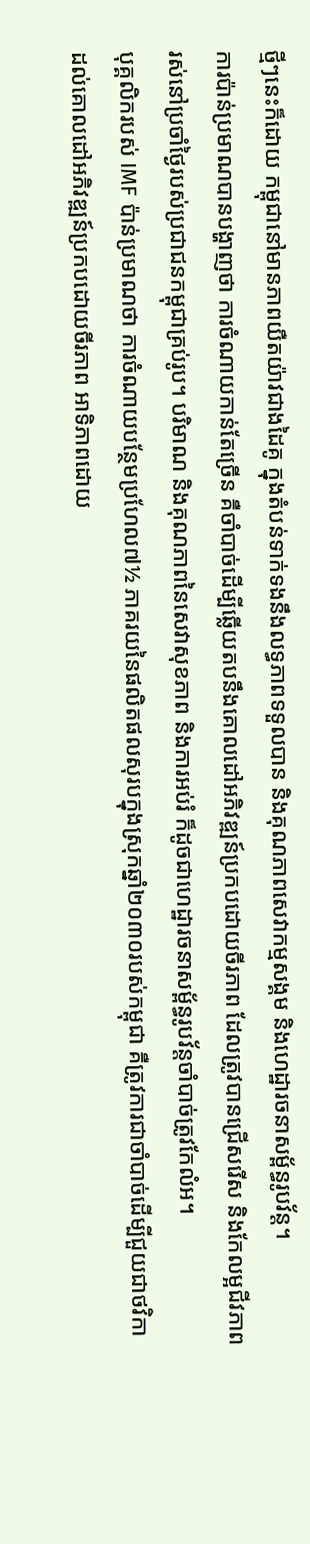ថ្មីៗនេះក៏ដោយ កម្ពុជានៅមានភាពយឺតយ៉ាវជាងដៃគូ ក្នុងតំបន់ទាក់ទងនឹងលទ្ធភាពទទួលបាន និងគុណភាពសេវាកម្មសង្គម និងហេដ្ឋារចនាសម្ព័ន្ធរូបវ័ន្ត។
ការប៉ាន់ប្រមាណបានបង្ហាញថា ការចំណាយកាន់តែច្រើន គឺចាំបាច់ដើម្បីឆ្លើយតបនឹងគោលដៅអភិវឌ្ឍន៍ប្រកបដោយចីរភាព ដែលត្រូវបានជ្រើសរើស និងកែលម្អជីវភាពរស់នៅប្រចាំថ្ងៃរបស់ប្រជាជនកម្ពុជាគ្រប់រូប។ បរិមាណ និងគុណភាពនៃសេវាសុខភាព និងការអប់រំ ក៏ដូចជាហេដ្ឋារចនាសម្ព័ន្ធរូបវ័ន្តចាំបាច់ត្រូវកែលំអ។
បុគ្គលិករបស់ IMF ប៉ាន់ប្រមាណថា ការចំណាយបន្ថែមប្រហែល៧½ ភាគរយនៃផលិតផលសុរបក្នុងស្រុកឆ្នាំ២០៣០របស់កម្ពុជា គឺត្រូវការជាចាំបាច់ដើម្បីជួយជាថវិកាដល់គោលដៅអភិវឌ្ឍន៍ប្រកបដោយចីរភាព អាទិភាពដោយ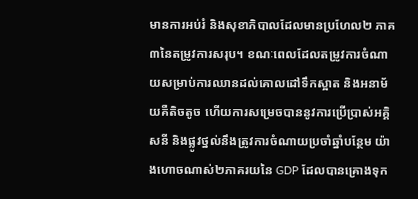មានការអប់រំ និងសុខាភិបាលដែលមានប្រហែល២ ភាគ៣នៃតម្រូវការសរុប។ ខណៈពេលដែលតម្រូវការចំណាយសម្រាប់ការឈានដល់គោលដៅទឹកស្អាត និងអនាម័យគឺតិចតូច ហើយការសម្រេចបាននូវការប្រើប្រាស់អគ្គិសនី និងផ្លូវថ្នល់នឹងត្រូវការចំណាយប្រចាំឆ្នាំបន្ថែម យ៉ាងហោចណាស់២ភាគរយនៃ GDP ដែលបានគ្រោងទុក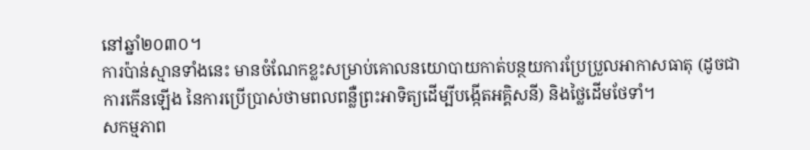នៅឆ្នាំ២០៣០។
ការប៉ាន់ស្មានទាំងនេះ មានចំណែកខ្លះសម្រាប់គោលនយោបាយកាត់បន្ថយការប្រែប្រួលអាកាសធាតុ (ដូចជាការកើនឡើង នៃការប្រើប្រាស់ថាមពលពន្លឺព្រះអាទិត្យដើម្បីបង្កើតអគ្គិសនី) និងថ្លៃដើមថែទាំ។
សកម្មភាព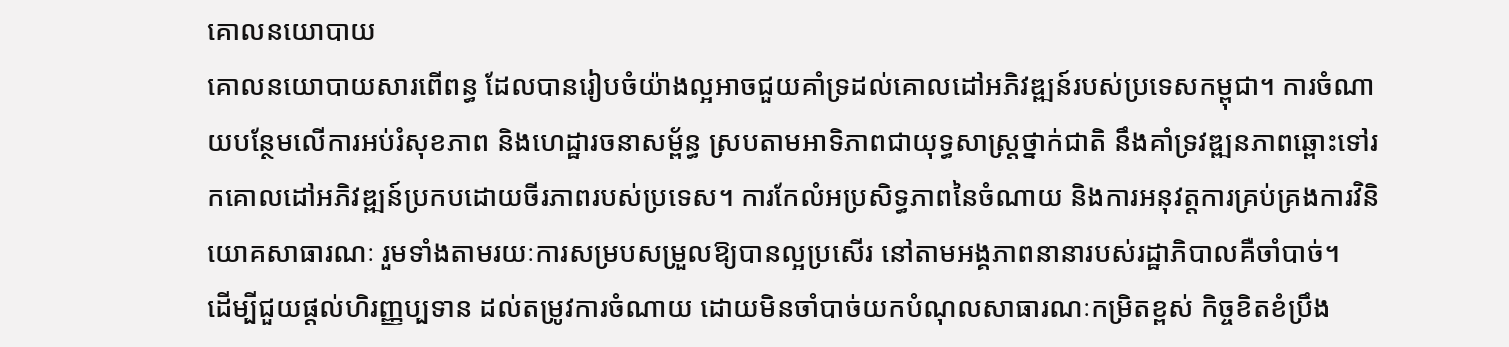គោលនយោបាយ
គោលនយោបាយសារពើពន្ធ ដែលបានរៀបចំយ៉ាងល្អអាចជួយគាំទ្រដល់គោលដៅអភិវឌ្ឍន៍របស់ប្រទេសកម្ពុជា។ ការចំណាយបន្ថែមលើការអប់រំសុខភាព និងហេដ្ឋារចនាសម្ព័ន្ធ ស្របតាមអាទិភាពជាយុទ្ធសាស្ត្រថ្នាក់ជាតិ នឹងគាំទ្រវឌ្ឍនភាពឆ្ពោះទៅរកគោលដៅអភិវឌ្ឍន៍ប្រកបដោយចីរភាពរបស់ប្រទេស។ ការកែលំអប្រសិទ្ធភាពនៃចំណាយ និងការអនុវត្តការគ្រប់គ្រងការវិនិយោគសាធារណៈ រួមទាំងតាមរយៈការសម្របសម្រួលឱ្យបានល្អប្រសើរ នៅតាមអង្គភាពនានារបស់រដ្ឋាភិបាលគឺចាំបាច់។
ដើម្បីជួយផ្តល់ហិរញ្ញប្បទាន ដល់តម្រូវការចំណាយ ដោយមិនចាំបាច់យកបំណុលសាធារណៈកម្រិតខ្ពស់ កិច្ចខិតខំប្រឹង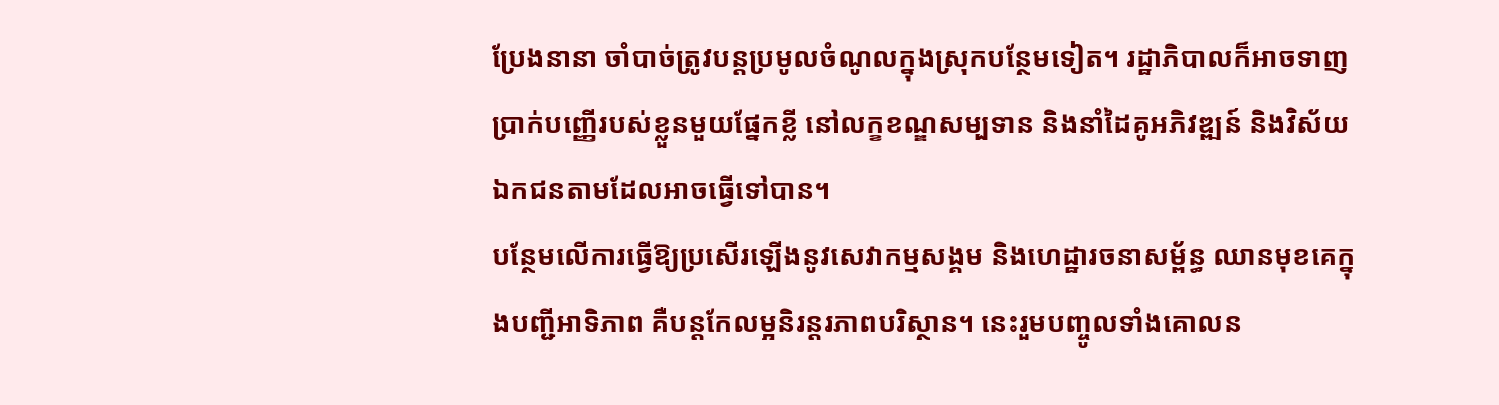ប្រែងនានា ចាំបាច់ត្រូវបន្តប្រមូលចំណូលក្នុងស្រុកបន្ថែមទៀត។ រដ្ឋាភិបាលក៏អាចទាញប្រាក់បញ្ញើរបស់ខ្លួនមួយផ្នែកខ្លី នៅលក្ខខណ្ឌសម្បទាន និងនាំដៃគូអភិវឌ្ឍន៍ និងវិស័យឯកជនតាមដែលអាចធ្វើទៅបាន។
បន្ថែមលើការធ្វើឱ្យប្រសើរឡើងនូវសេវាកម្មសង្គម និងហេដ្ឋារចនាសម្ព័ន្ធ ឈានមុខគេក្នុងបញ្ជីអាទិភាព គឺបន្តកែលម្អនិរន្តរភាពបរិស្ថាន។ នេះរួមបញ្ចូលទាំងគោលន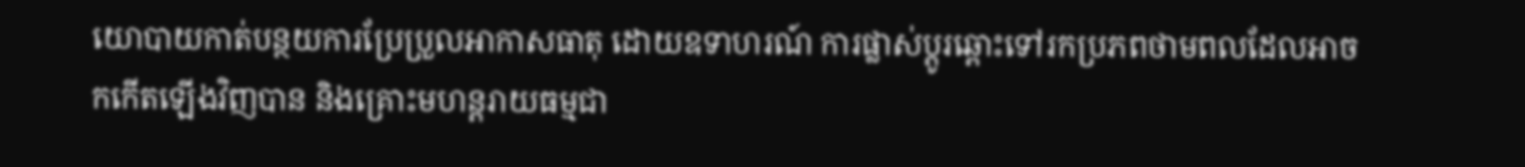យោបាយកាត់បន្ថយការប្រែប្រួលអាកាសធាតុ ដោយឧទាហរណ៍ ការផ្លាស់ប្តូរឆ្ពោះទៅរកប្រភពថាមពលដែលអាចកកើតឡើងវិញបាន និងគ្រោះមហន្តរាយធម្មជា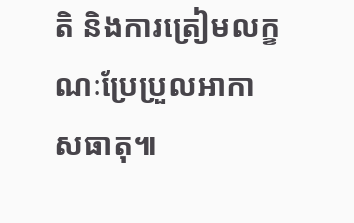តិ និងការត្រៀមលក្ខណៈប្រែប្រួលអាកាសធាតុ៕